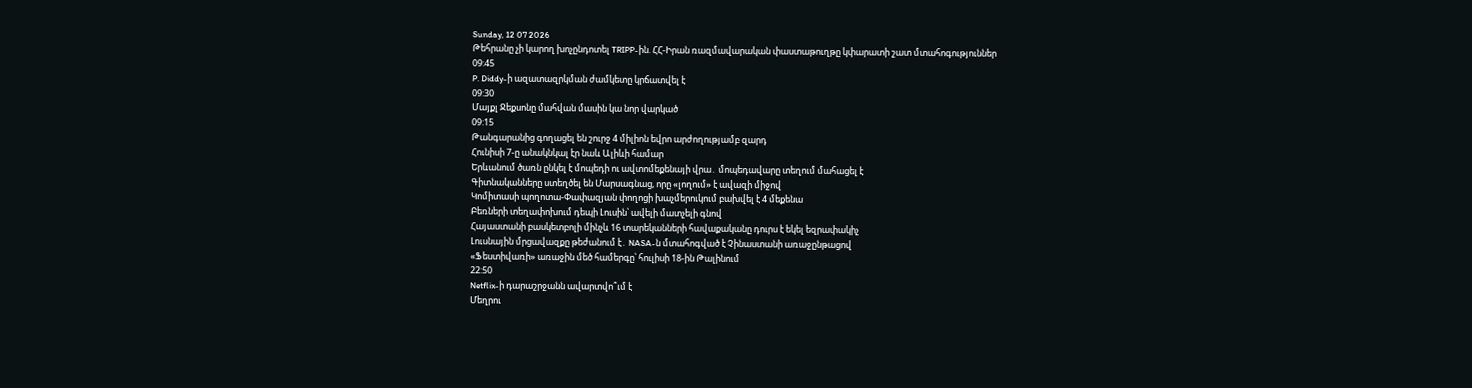Sunday, 12 07 2026
Թեհրանը չի կարող խոչընդոտել TRIPP-ին. ՀՀ-Իրան ռազմավարական փաստաթուղթը կփարատի շատ մտահոգություններ
09:45
P. Diddy-ի ազատազրկման ժամկետը կրճատվել է
09:30
Մայքլ Ջեքսոնը մահվան մասին կա նոր վարկած
09:15
Թանգարանից գողացել են շուրջ 4 միլիոն եվրո արժողությամբ զարդ
Հունիսի 7-ը անակնկալ էր նաև Ալիևի համար
Երևանում ծառն ընկել է մոպեդի ու ավտոմեքենայի վրա․ մոպեդավարը տեղում մահացել է
Գիտնականները ստեղծել են Մարսագնաց, որը «լողում» է ավազի միջով
Կոմիտասի պողոտա-Փափազյան փողոցի խաչմերուկում բախվել է 4 մեքենա
Բեռների տեղափոխում դեպի Լուսին՝ ավելի մատչելի գնով
Հայաստանի բասկետբոլի մինչև 16 տարեկանների հավաքականը դուրս է եկել եզրափակիչ
Լուսնային մրցավազքը թեժանում է․ NASA-ն մտահոգված է Չինաստանի առաջընթացով
«Ֆեստիվառի» առաջին մեծ համերգը՝ հուլիսի 18-ին Թալինում
22:50
Netflix-ի դարաշրջանն ավարտվո՞ւմ է
Մեղրու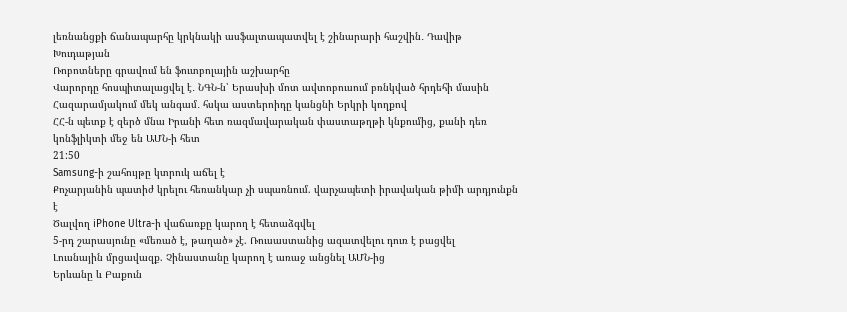լեռնանցքի ճանապարհը կրկնակի ասֆալտապատվել է շինարարի հաշվին․ Դավիթ Խուդաթյան
Ռոբոտները գրավում են ֆուտբոլային աշխարհը
Վարորդը հոսպիտալացվել է․ ՆԳՆ-ն՝ Երասխի մոտ ավտոբուսում բռնկված հրդեհի մասին
Հազարամյակում մեկ անգամ․ հսկա աստերոիդը կանցնի Երկրի կողքով
ՀՀ-ն պետք է զերծ մնա Իրանի հետ ռազմավարական փաստաթղթի կնքումից, քանի դեռ կոնֆլիկտի մեջ են ԱՄՆ-ի հետ
21:50
Samsung-ի շահույթը կտրուկ աճել է
Քոչարյանին պատիժ կրելու հեռանկար չի սպառնում. վարչապետի իրավական թիմի արդյունքն է
Ծալվող iPhone Ultra-ի վաճառքը կարող է հետաձգվել
5-րդ շարասյունը «մեռած է, թաղած» չէ. Ռուսաստանից ազատվելու դուռ է բացվել
Լուսնային մրցավազք. Չինաստանը կարող է առաջ անցնել ԱՄՆ-ից
Երևանը և Բաքուն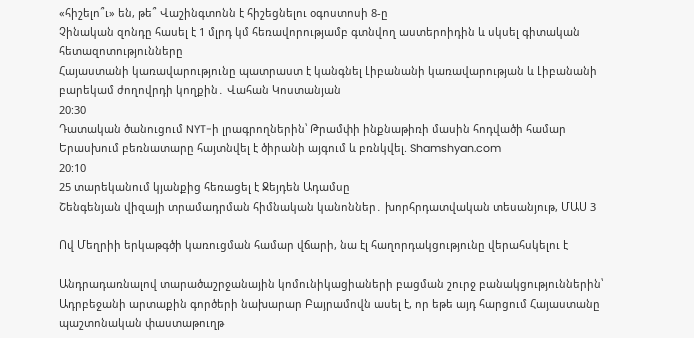«հիշելո՞ւ» են, թե՞ Վաշինգտոնն է հիշեցնելու օգոստոսի 8-ը
Չինական զոնդը հասել է 1 մլրդ կմ հեռավորությամբ գտնվող աստերոիդին և սկսել գիտական հետազոտությունները
Հայաստանի կառավարությունը պատրաստ է կանգնել Լիբանանի կառավարության և Լիբանանի բարեկամ ժողովրդի կողքին․ Վահան Կոստանյան
20:30
Դատական ծանուցում NYT-ի լրագրողներին՝ Թրամփի ինքնաթիռի մասին հոդվածի համար
Երասխում բեռնատարը հայտնվել է ծիրանի այգում և բռնկվել. Shamshyan.com
20:10
25 տարեկանում կյանքից հեռացել է Ջեյդեն Ադամսը
Շենգենյան վիզայի տրամադրման հիմնական կանոններ․ խորհրդատվական տեսանյութ, ՄԱՍ 3

Ով Մեղրիի երկաթգծի կառուցման համար վճարի, նա էլ հաղորդակցությունը վերահսկելու է

Անդրադառնալով տարածաշրջանային կոմունիկացիաների բացման շուրջ բանակցություններին՝ Ադրբեջանի արտաքին գործերի նախարար Բայրամովն ասել է, որ եթե այդ հարցում Հայաստանը պաշտոնական փաստաթուղթ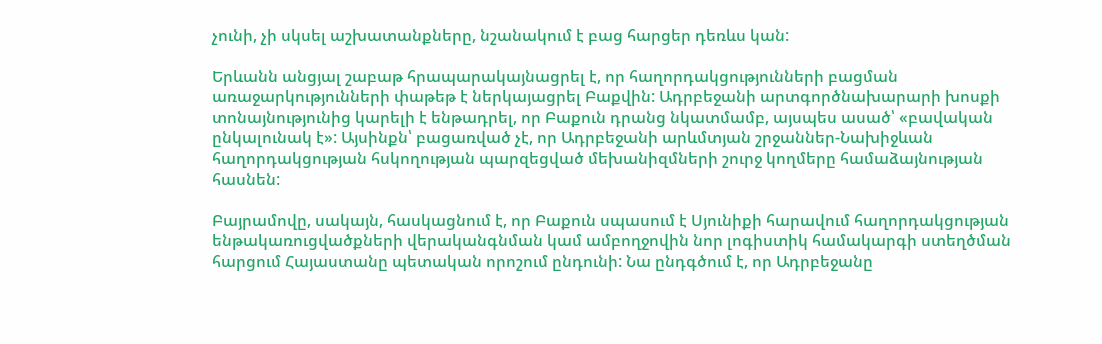չունի, չի սկսել աշխատանքները, նշանակում է բաց հարցեր դեռևս կան:

Երևանն անցյալ շաբաթ հրապարակայնացրել է, որ հաղորդակցությունների բացման առաջարկությունների փաթեթ է ներկայացրել Բաքվին: Ադրբեջանի արտգործնախարարի խոսքի տոնայնությունից կարելի է ենթադրել, որ Բաքուն դրանց նկատմամբ, այսպես ասած՝ «բավական ընկալունակ է»: Այսինքն՝ բացառված չէ, որ Ադրբեջանի արևմտյան շրջաններ-Նախիջևան հաղորդակցության հսկողության պարզեցված մեխանիզմների շուրջ կողմերը համաձայնության հասնեն:

Բայրամովը, սակայն, հասկացնում է, որ Բաքուն սպասում է Սյունիքի հարավում հաղորդակցության ենթակառուցվածքների վերականգնման կամ ամբողջովին նոր լոգիստիկ համակարգի ստեղծման հարցում Հայաստանը պետական որոշում ընդունի: Նա ընդգծում է, որ Ադրբեջանը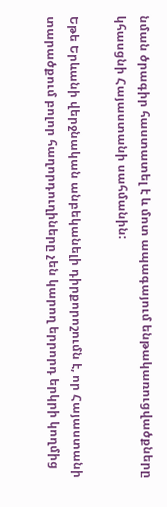նման ծրագիր հաստատել է և մոտ ապագայում ենթակառուցվածքները կհասցնի Հայաստանի սահմանին:

Եթե Երևանի վերջնական անբեկանելի դիրքորոշումն է, որ Հայաստանի տարածքում բոլոր հաղորդուղիները չեն կարող երրորդ երկրի կողմից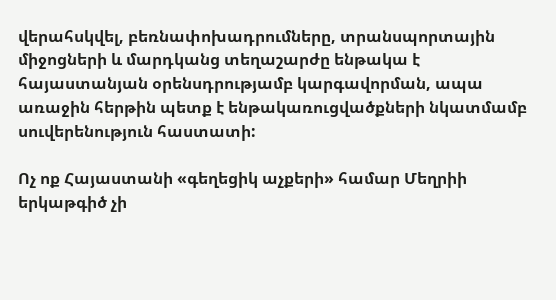վերահսկվել, բեռնափոխադրումները, տրանսպորտային միջոցների և մարդկանց տեղաշարժը ենթակա է հայաստանյան օրենսդրությամբ կարգավորման, ապա առաջին հերթին պետք է ենթակառուցվածքների նկատմամբ սուվերենություն հաստատի:

Ոչ ոք Հայաստանի «գեղեցիկ աչքերի» համար Մեղրիի երկաթգիծ չի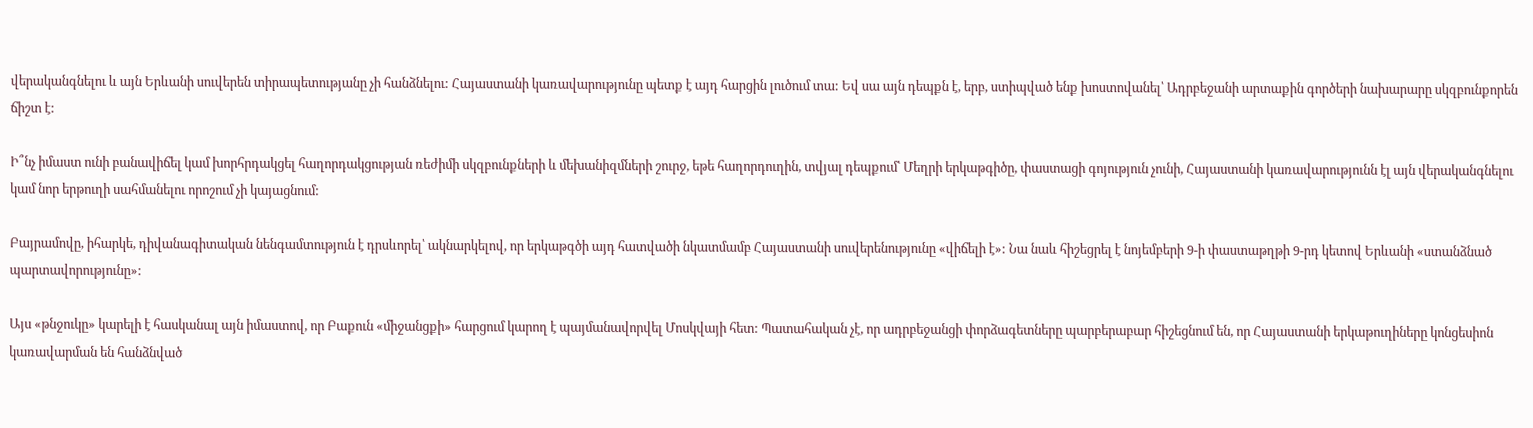վերականգնելու և այն Երևանի սուվերեն տիրապետությանը չի հանձնելու: Հայաստանի կառավարությունը պետք է այդ հարցին լուծում տա: Եվ սա այն դեպքն է, երբ, ստիպված ենք խոստովանել՝ Ադրբեջանի արտաքին գործերի նախարարը սկզբունքորեն ճիշտ է:

Ի՞նչ իմաստ ունի բանավիճել կամ խորհրդակցել հաղորդակցության ռեժիմի սկզբունքների և մեխանիզմների շուրջ, եթե հաղորդուղին, տվյալ դեպքում՝ Մեղրի երկաթգիծը, փաստացի գոյություն չունի, Հայաստանի կառավարությունն էլ այն վերականգնելու կամ նոր երթուղի սահմանելու որոշում չի կայացնում:

Բայրամովը, իհարկե, դիվանագիտական նենգամտություն է դրսևորել՝ ակնարկելով, որ երկաթգծի այդ հատվածի նկատմամբ Հայաստանի սուվերենությունը «վիճելի է»: Նա նաև հիշեցրել է նոյեմբերի 9-ի փաստաթղթի 9-րդ կետով Երևանի «ստանձնած պարտավորությունը»:

Այս «թնջուկը» կարելի է հասկանալ այն իմաստով, որ Բաքուն «միջանցքի» հարցում կարող է պայմանավորվել Մոսկվայի հետ: Պատահական չէ, որ ադրբեջանցի փորձագետները պարբերաբար հիշեցնում են, որ Հայաստանի երկաթուղիները կոնցեսիոն կառավարման են հանձնված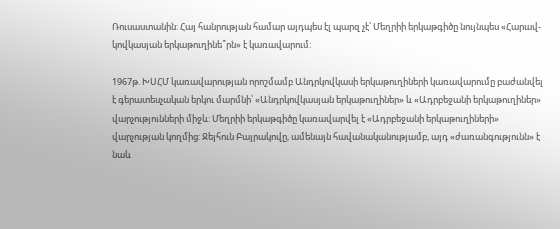Ռուսաստանին: Հայ հանրության համար այդպես էլ պարզ չէ՝ Մեղրիի երկաթգիծը նույնպես «Հարավ-կովկասյան երկաթուղինե՞րն» է կառավարում:

1967թ. ԽՍՀՄ կառավարության որոշմամբ Անդրկովկասի երկաթուղիների կառավարումը բաժանվել է գերատեսչական երկու մարմնի՝ «Անդրկովկասյան երկաթուղիներ» և «Ադրբեջանի երկաթուղիներ» վարչությունների միջև: Մեղրիի երկաթգիծը կառավարվել է «Ադրբեջանի երկաթուղիների» վարչության կողմից: Ջեյհուն Բայրակովը, ամենայն հավանականությամբ, այդ «ժառանգությունն» է նաև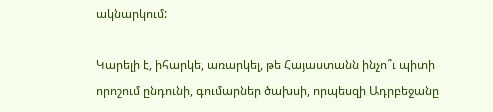ակնարկում:

Կարելի է, իհարկե, առարկել, թե Հայաստանն ինչո՞ւ պիտի որոշում ընդունի, գումարներ ծախսի, որպեսզի Ադրբեջանը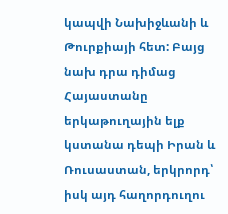կապվի Նախիջևանի և Թուրքիայի հետ: Բայց նախ դրա դիմաց Հայաստանը երկաթուղային ելք կստանա դեպի Իրան և Ռուսաստան, երկրորդ՝ իսկ այդ հաղորդուղու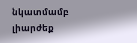նկատմամբ լիարժեք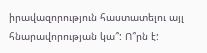իրավազորություն հաստատելու այլ հնարավորության կա՞: Ո՞րն է: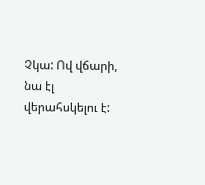Չկա: Ով վճարի, նա էլ վերահսկելու է: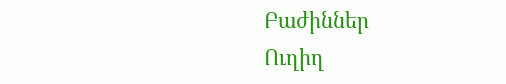Բաժիններ
Ուղիղ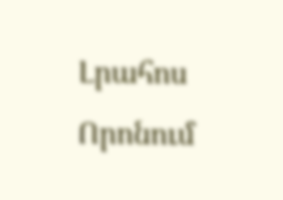Լրահոս
Որոնում